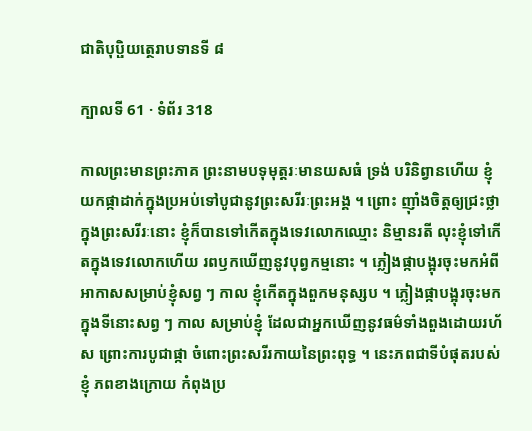ជាតិបុប្ផិយត្ថេរាបទានទី ៨

ក្បាលទី 61 · ទំព័រ 318

កាលព្រះមានព្រះភាគ ព្រះនាមបទុមុត្តរៈមានយសធំ ទ្រង់ បរិនិព្វានហើយ ខ្ញុំយកផ្កាដាក់ក្នុងប្រអប់ទៅបូជានូវព្រះសរីរៈព្រះអង្គ ។ ព្រោះ ញ៉ាំងចិត្តឲ្យជ្រះថ្លា ក្នុងព្រះសរីរៈនោះ ខ្ញុំក៏បានទៅកើតក្នុងទេវលោកឈ្មោះ និម្មានរតី លុះខ្ញុំទៅកើតក្នុងទេវលោកហើយ រពឫកឃើញនូវបុព្វកម្មនោះ ។ ភ្លៀងផ្កាបង្អុរចុះមកអំពីអាកាសសម្រាប់ខ្ញុំសព្វ ៗ កាល ខ្ញុំកើតក្នុងពួកមនុស្សប ។ ភ្លៀងផ្កាបង្អុរចុះមកក្នុងទីនោះសព្វ ៗ កាល សម្រាប់ខ្ញុំ ដែលជាអ្នកឃើញនូវធម៌ទាំងពួងដោយរហ័ស ព្រោះការបូជាផ្កា ចំពោះព្រះសរីរកាយនៃព្រះពុទ្ធ ។ នេះភពជាទីបំផុតរបស់ខ្ញុំ ភពខាងក្រោយ កំពុងប្រ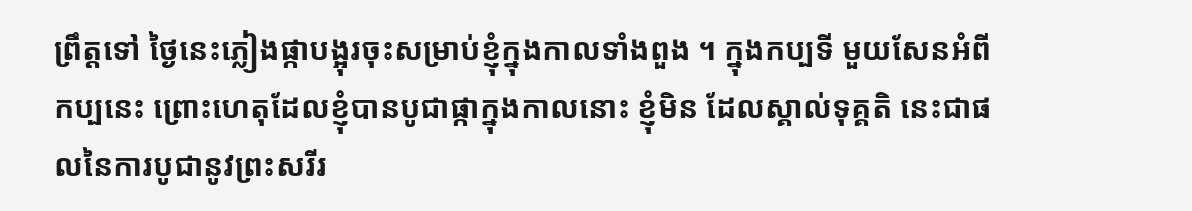ព្រឹត្តទៅ ថ្ងៃនេះភ្លៀងផ្កាបង្អុរចុះសម្រាប់ខ្ញុំក្នុងកាលទាំងពួង ។ ក្នុងកប្បទី មួយសែនអំពីកប្បនេះ ព្រោះហេតុដែលខ្ញុំបានបូជាផ្កាក្នុងកាលនោះ ខ្ញុំមិន ដែលស្គាល់ទុគ្គតិ នេះជាផលនៃការបូជានូវព្រះសរីរ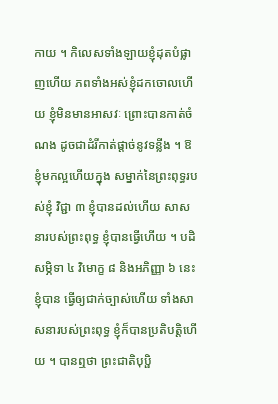កាយ ។ កិលេសទាំងឡាយខ្ញុំដុតបំផ្លាញហើយ ភពទាំងអស់ខ្ញុំដកចោលហើយ ខ្ញុំមិនមានអាសវៈ ព្រោះបានកាត់ចំណង ដូចជាដំរីកាត់ផ្តាច់នូវទន្លីង ។ ឱ ខ្ញុំមកល្អហើយក្នុង សម្នាក់នៃព្រះពុទ្ធរបស់ខ្ញុំ វិជ្ជា ៣ ខ្ញុំបានដល់ហើយ សាសនារបស់ព្រះពុទ្ធ ខ្ញុំបានធ្វើហើយ ។ បដិសម្ភិទា ៤ វិមោក្ខ ៨ និងអភិញ្ញា ៦ នេះ ខ្ញុំបាន ធ្វើឲ្យជាក់ច្បាស់ហើយ ទាំងសាសនារបស់ព្រះពុទ្ធ ខ្ញុំក៏បានប្រតិបត្តិហើយ ។ បានឮថា ព្រះជាតិបុប្ផិ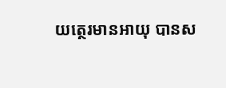យត្ថេរមានអាយុ បានស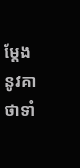ម្តែងនូវគាថាទាំ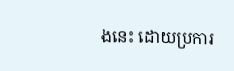ងនេះ ដោយប្រការ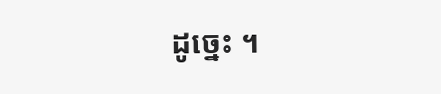ដូច្នេះ ។